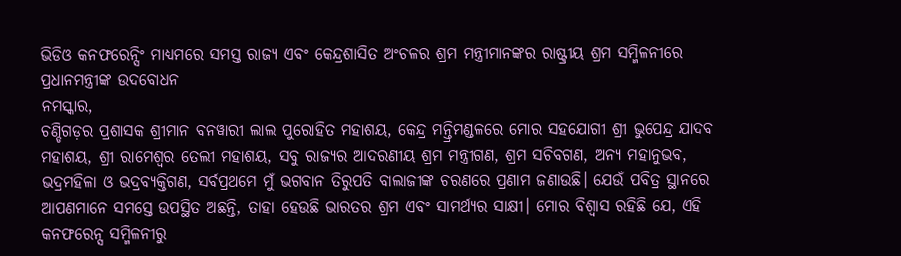ଭିଡିଓ କନଫରେନ୍ସିଂ ମାଧ୍ୟମରେ ସମସ୍ତ ରାଜ୍ୟ ଏବଂ କେନ୍ଦ୍ରଶାସିତ ଅଂଚଳର ଶ୍ରମ ମନ୍ତ୍ରୀମାନଙ୍କର ରାଷ୍ଟ୍ରୀୟ ଶ୍ରମ ସମ୍ମିଳନୀରେ ପ୍ରଧାନମନ୍ତ୍ରୀଙ୍କ ଉଦବୋଧନ
ନମସ୍କାର,
ଚଣ୍ଡିଗଡ଼ର ପ୍ରଶାସକ ଶ୍ରୀମାନ ବନୱାରୀ ଲାଲ ପୁରୋହିତ ମହାଶୟ, କେନ୍ଦ୍ର ମନ୍ତ୍ରିମଣ୍ଡଳରେ ମୋର ସହଯୋଗୀ ଶ୍ରୀ ଭୁପେନ୍ଦ୍ର ଯାଦବ ମହାଶୟ, ଶ୍ରୀ ରାମେଶ୍ୱର ତେଲୀ ମହାଶୟ, ସବୁ ରାଜ୍ୟର ଆଦରଣୀୟ ଶ୍ରମ ମନ୍ତ୍ରୀଗଣ, ଶ୍ରମ ସଚିବଗଣ, ଅନ୍ୟ ମହାନୁଭବ, ଭଦ୍ରମହିଳା ଓ ଭଦ୍ରବ୍ୟକ୍ତିଗଣ, ସର୍ବପ୍ରଥମେ ମୁଁ ଭଗବାନ ତିରୁପତି ବାଲାଜୀଙ୍କ ଚରଣରେ ପ୍ରଣାମ ଜଣାଉଛି। ଯେଉଁ ପବିତ୍ର ସ୍ଥାନରେ ଆପଣମାନେ ସମସ୍ତେ ଉପସ୍ଥିତ ଅଛନ୍ତି, ତାହା ହେଉଛି ଭାରତର ଶ୍ରମ ଏବଂ ସାମର୍ଥ୍ୟର ସାକ୍ଷୀ। ମୋର ବିଶ୍ୱାସ ରହିଛି ଯେ, ଏହି କନଫରେନ୍ସ ସମ୍ମିଳନୀରୁ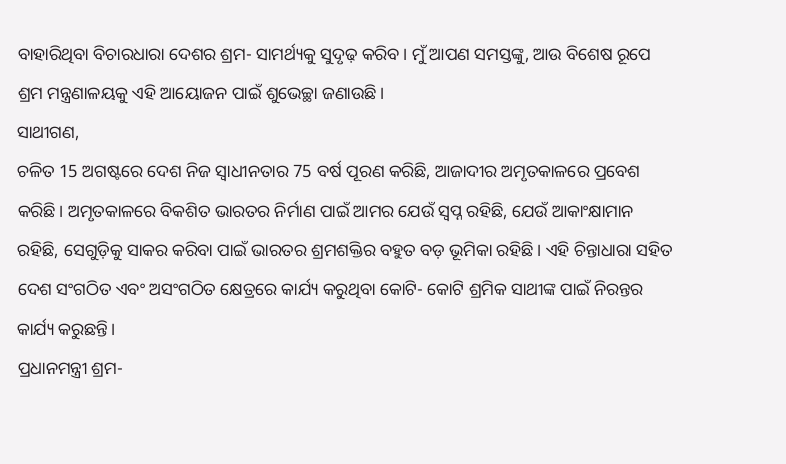ବାହାରିଥିବା ବିଚାରଧାରା ଦେଶର ଶ୍ରମ- ସାମର୍ଥ୍ୟକୁ ସୁଦୃଢ଼ କରିବ। ମୁଁ ଆପଣ ସମସ୍ତଙ୍କୁ, ଆଉ ବିଶେଷ ରୂପେ ଶ୍ରମ ମନ୍ତ୍ରଣାଳୟକୁ ଏହି ଆୟୋଜନ ପାଇଁ ଶୁଭେଚ୍ଛା ଜଣାଉଛି।
ସାଥୀଗଣ,
ଚଳିତ 15 ଅଗଷ୍ଟରେ ଦେଶ ନିଜ ସ୍ୱାଧୀନତାର 75 ବର୍ଷ ପୂରଣ କରିଛି, ଆଜାଦୀର ଅମୃତକାଳରେ ପ୍ରବେଶ କରିଛି। ଅମୃତକାଳରେ ବିକଶିତ ଭାରତର ନିର୍ମାଣ ପାଇଁ ଆମର ଯେଉଁ ସ୍ୱପ୍ନ ରହିଛି, ଯେଉଁ ଆକାଂକ୍ଷାମାନ ରହିଛି, ସେଗୁଡ଼ିକୁ ସାକର କରିବା ପାଇଁ ଭାରତର ଶ୍ରମଶକ୍ତିର ବହୁତ ବଡ଼ ଭୂମିକା ରହିଛି। ଏହି ଚିନ୍ତାଧାରା ସହିତ ଦେଶ ସଂଗଠିତ ଏବଂ ଅସଂଗଠିତ କ୍ଷେତ୍ରରେ କାର୍ଯ୍ୟ କରୁଥିବା କୋଟି- କୋଟି ଶ୍ରମିକ ସାଥୀଙ୍କ ପାଇଁ ନିରନ୍ତର କାର୍ଯ୍ୟ କରୁଛନ୍ତି।
ପ୍ରଧାନମନ୍ତ୍ରୀ ଶ୍ରମ-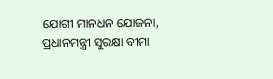ଯୋଗୀ ମାନଧନ ଯୋଜନା, ପ୍ରଧାନମନ୍ତ୍ରୀ ସୁରକ୍ଷା ବୀମା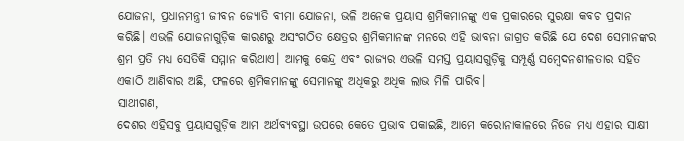ଯୋଜନା, ପ୍ରଧାନମନ୍ତ୍ରୀ ଜୀବନ ଜ୍ୟୋତି ବୀମା ଯୋଜନା, ଭଳି ଅନେକ ପ୍ରୟାସ ଶ୍ରମିକମାନଙ୍କୁ ଏକ ପ୍ରକାରରେ ସୁରକ୍ଷା କବଚ ପ୍ରଦାନ କରିଛି। ଏଭଳି ଯୋଜନାଗୁଡ଼ିକ କାରଣରୁ ଅସଂଗଠିତ କ୍ଷେତ୍ରର ଶ୍ରମିକମାନଙ୍କ ମନରେ ଏହି ଭାବନା ଜାଗ୍ରତ କରିଛି ଯେ ଦେଶ ସେମାନଙ୍କର ଶ୍ରମ ପ୍ରତି ମଧ୍ୟ ସେତିକି ସମ୍ମାନ କରିଥାଏ। ଆମକୁ କେନ୍ଦ୍ର ଏବଂ ରାଜ୍ୟର ଏଭଳି ସମସ୍ତ ପ୍ରୟାସଗୁଡ଼ିକୁ ସମ୍ପୂର୍ଣ୍ଣ ସମ୍ବେଦନଶୀଳତାର ସହିତ ଏକାଠି ଆଣିବାର ଅଛି, ଫଳରେ ଶ୍ରମିକମାନଙ୍କୁ ସେମାନଙ୍କୁ ଅଧିକରୁ ଅଧିକ ଲାଭ ମିଳି ପାରିବ।
ସାଥୀଗଣ,
ଦେଶର ଏହିସବୁ ପ୍ରୟାସଗୁଡ଼ିକ ଆମ ଅର୍ଥବ୍ୟବସ୍ଥା ଉପରେ କେତେ ପ୍ରଭାବ ପକାଇଛି, ଆମେ କରୋନାକାଳରେ ନିଜେ ମଧ୍ୟ ଏହାର ସାକ୍ଷୀ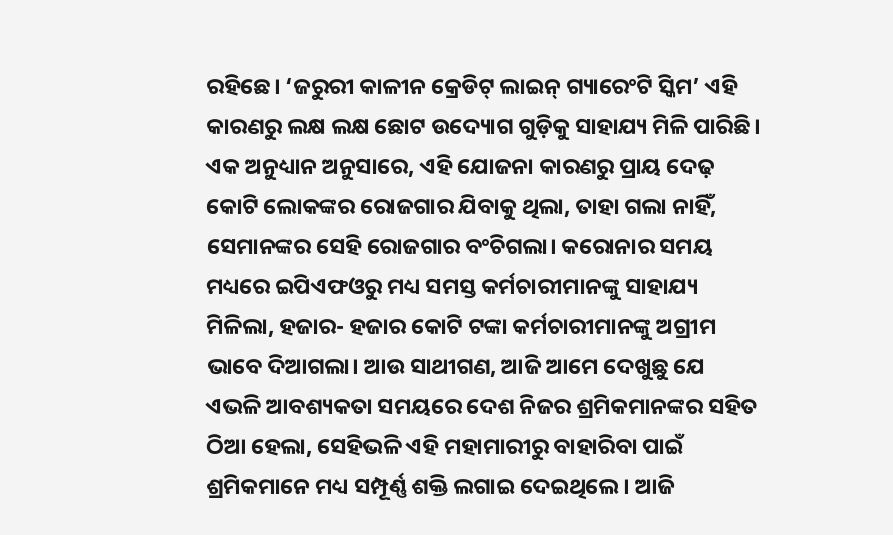ରହିଛେ। ‘ଜରୁରୀ କାଳୀନ କ୍ରେଡିଟ୍ ଲାଇନ୍ ଗ୍ୟାରେଂଟି ସ୍କିମ’ ଏହି କାରଣରୁ ଲକ୍ଷ ଲକ୍ଷ ଛୋଟ ଉଦ୍ୟୋଗ ଗୁଡ଼ିକୁ ସାହାଯ୍ୟ ମିଳି ପାରିଛି। ଏକ ଅନୁଧ୍ୟାନ ଅନୁସାରେ, ଏହି ଯୋଜନା କାରଣରୁ ପ୍ରାୟ ଦେଢ଼ କୋଟି ଲୋକଙ୍କର ରୋଜଗାର ଯିବାକୁ ଥିଲା, ତାହା ଗଲା ନାହିଁ, ସେମାନଙ୍କର ସେହି ରୋଜଗାର ବଂଚିଗଲା। କରୋନାର ସମୟ ମଧ୍ୟରେ ଇପିଏଫଓରୁ ମଧ୍ୟ ସମସ୍ତ କର୍ମଚାରୀମାନଙ୍କୁ ସାହାଯ୍ୟ ମିଳିଲା, ହଜାର- ହଜାର କୋଟି ଟଙ୍କା କର୍ମଚାରୀମାନଙ୍କୁ ଅଗ୍ରୀମ ଭାବେ ଦିଆଗଲା। ଆଉ ସାଥୀଗଣ, ଆଜି ଆମେ ଦେଖୁଛୁ ଯେ ଏଭଳି ଆବଶ୍ୟକତା ସମୟରେ ଦେଶ ନିଜର ଶ୍ରମିକମାନଙ୍କର ସହିତ ଠିଆ ହେଲା, ସେହିଭଳି ଏହି ମହାମାରୀରୁ ବାହାରିବା ପାଇଁ ଶ୍ରମିକମାନେ ମଧ୍ୟ ସମ୍ପୂର୍ଣ୍ଣ ଶକ୍ତି ଲଗାଇ ଦେଇଥିଲେ। ଆଜି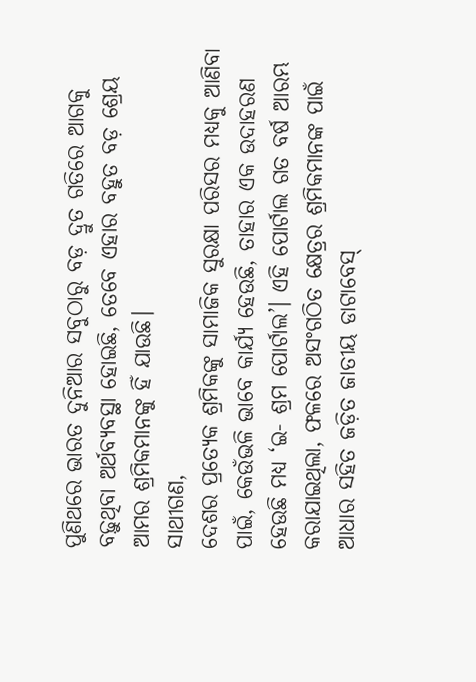ପୁଣିଥରେ ଭାରତ ଦୁନିଆର ସବୁଠାରୁ ବଡ଼ ଦ୍ରୁତ ଗତିରେ ଆଗକୁ ବଢ଼ୁଥିବା ଅର୍ଥବ୍ୟବସ୍ଥା ହୋଇଛି, ତେବେ ଏହାର ବହୁତ ବଡ଼ ଶ୍ରେୟ ଆମର ଶ୍ରମିକମାନଙ୍କୁ ହିଁ ଯାଉଛି।
ସାଥୀଗଣ,
ଦେଶର ପ୍ରତ୍ୟେକ ଶ୍ରମିକଙ୍କୁ ସାମାଜିକ ସୁରକ୍ଷା ପରିସର ମଧ୍ୟକୁ ଆଣିବା ପାଇଁ, କେଉଁଭଳି ଭାବେ କାର୍ଯ୍ୟ ହେଉଛି, ତାହାର ଏକ ଉଦାହରଣ ହେଉଛି ମଧ୍ୟ ‘ଇ- ଶ୍ରମ ପୋର୍ଟାଲ’। ଏହି ପୋର୍ଟାଲ ଗତ ବର୍ଷ ଆରମ୍ଭ କରାଯାଇଥିଲା, ଫଳରେ ଅସଂଗଠିତ କ୍ଷେତ୍ରର ଶ୍ରମିକମାନଙ୍କ ପାଇଁ ଆଧାର ସହିତ ଜଡ଼ିତ ଜାତୀୟ ଡାଟାବେସ୍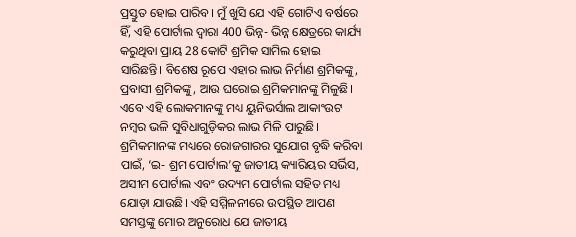ପ୍ରସ୍ତୁତ ହୋଇ ପାରିବ। ମୁଁ ଖୁସି ଯେ ଏହି ଗୋଟିଏ ବର୍ଷରେ ହିଁ, ଏହି ପୋର୍ଟାଲ ଦ୍ୱାରା 400 ଭିନ୍ନ- ଭିନ୍ନ କ୍ଷେତ୍ରରେ କାର୍ଯ୍ୟ କରୁଥିବା ପ୍ରାୟ 28 କୋଟି ଶ୍ରମିକ ସାମିଲ ହୋଇ ସାରିଛନ୍ତି। ବିଶେଷ ରୂପେ ଏହାର ଲାଭ ନିର୍ମାଣ ଶ୍ରମିକଙ୍କୁ, ପ୍ରବାସୀ ଶ୍ରମିକଙ୍କୁ, ଆଉ ଘରୋଇ ଶ୍ରମିକମାନଙ୍କୁ ମିଳୁଛି। ଏବେ ଏହି ଲୋକମାନଙ୍କୁ ମଧ୍ୟ ୟୁନିଭର୍ସାଲ ଆକାଂଉଟ ନମ୍ବର ଭଳି ସୁବିଧାଗୁଡ଼ିକର ଲାଭ ମିଳି ପାରୁଛି। ଶ୍ରମିକମାନଙ୍କ ମଧ୍ୟରେ ରୋଜଗାରର ସୁଯୋଗ ବୃଦ୍ଧି କରିବା ପାଇଁ, ‘ଇ- ଶ୍ରମ ପୋର୍ଟାଲ’କୁ ଜାତୀୟ କ୍ୟାରିୟର ସର୍ଭିସ, ଅସୀମ ପୋର୍ଟାଲ ଏବଂ ଉଦ୍ୟମ ପୋର୍ଟାଲ ସହିତ ମଧ୍ୟ ଯୋଡ଼ା ଯାଉଛି। ଏହି ସମ୍ମିଳନୀରେ ଉପସ୍ଥିତ ଆପଣ ସମସ୍ତଙ୍କୁ ମୋର ଅନୁରୋଧ ଯେ ଜାତୀୟ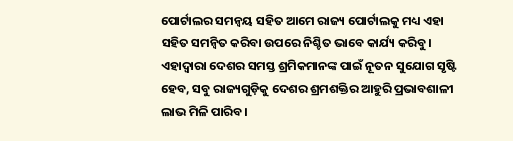ପୋର୍ଟାଲର ସମନ୍ୱୟ ସହିତ ଆମେ ରାଜ୍ୟ ପୋର୍ଟାଲକୁ ମଧ୍ୟ ଏହା ସହିତ ସମନ୍ୱିତ କରିବା ଉପରେ ନିଶ୍ଚିତ ଭାବେ କାର୍ଯ୍ୟ କରିବୁ। ଏହାଦ୍ୱାରା ଦେଶର ସମସ୍ତ ଶ୍ରମିକମାନଙ୍କ ପାଇଁ ନୂତନ ସୁଯୋଗ ସୃଷ୍ଟି ହେବ, ସବୁ ରାଜ୍ୟଗୁଡ଼ିକୁ ଦେଶର ଶ୍ରମଶକ୍ତିର ଆହୁରି ପ୍ରଭାବଶାଳୀ ଲାଭ ମିଳି ପାରିବ।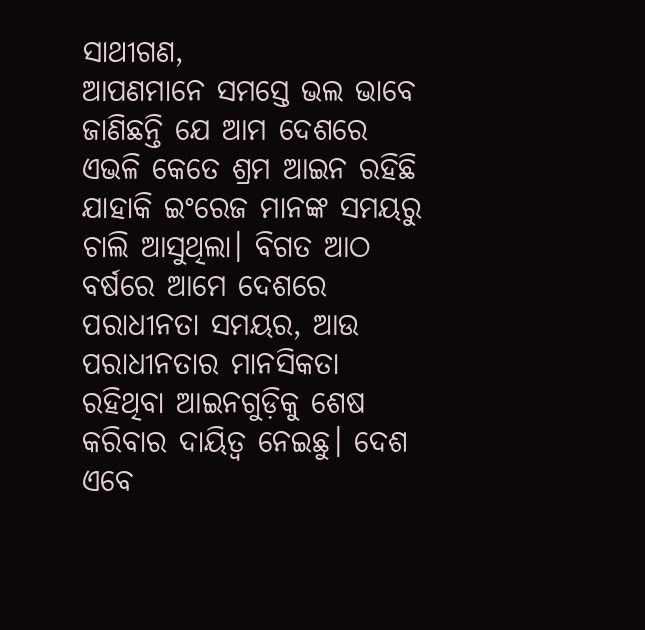ସାଥୀଗଣ,
ଆପଣମାନେ ସମସ୍ତେ ଭଲ ଭାବେ ଜାଣିଛନ୍ତି ଯେ ଆମ ଦେଶରେ ଏଭଳି କେତେ ଶ୍ରମ ଆଇନ ରହିଛି ଯାହାକି ଇଂରେଜ ମାନଙ୍କ ସମୟରୁ ଚାଲି ଆସୁଥିଲା। ବିଗତ ଆଠ ବର୍ଷରେ ଆମେ ଦେଶରେ ପରାଧୀନତା ସମୟର, ଆଉ ପରାଧୀନତାର ମାନସିକତା ରହିଥିବା ଆଇନଗୁଡ଼ିକୁ ଶେଷ କରିବାର ଦାୟିତ୍ୱ ନେଇଛୁ। ଦେଶ ଏବେ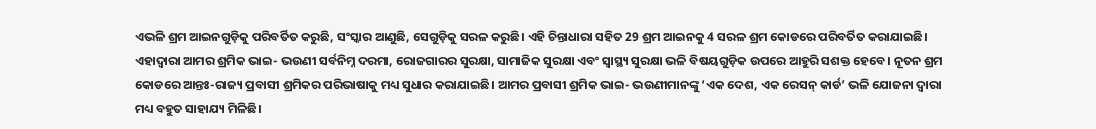ଏଭଳି ଶ୍ରମ ଆଇନଗୁଡ଼ିକୁ ପରିବର୍ତିତ କରୁଛି, ସଂସ୍କାର ଆଣୁଛି, ସେଗୁଡ଼ିକୁ ସରଳ କରୁଛି। ଏହି ଚିନ୍ତାଧାରା ସହିତ 29 ଶ୍ରମ ଆଇନକୁ 4 ସରଳ ଶ୍ରମ କୋଡରେ ପରିବର୍ତିତ କରାଯାଇଛି। ଏହାଦ୍ୱାରା ଆମର ଶ୍ରମିକ ଭାଇ- ଭଉଣୀ ସର୍ବନିମ୍ନ ଦରମା, ରୋଜଗାରର ସୁରକ୍ଷା, ସାମାଜିକ ସୁରକ୍ଷା ଏବଂ ସ୍ୱାସ୍ଥ୍ୟ ସୁରକ୍ଷା ଭଳି ବିଷୟଗୁଡ଼ିକ ଉପରେ ଆହୁରି ସଶକ୍ତ ହେବେ। ନୂତନ ଶ୍ରମ କୋଡରେ ଆନ୍ତଃ-ରାଜ୍ୟ ପ୍ରବାସୀ ଶ୍ରମିକର ପରିଭାଷାକୁ ମଧ୍ୟ ସୁଧାର କରାଯାଇଛି। ଆମର ପ୍ରବାସୀ ଶ୍ରମିକ ଭାଇ- ଭଉଣୀମାନଙ୍କୁ ‘ଏକ ଦେଶ, ଏକ ରେସନ୍ କାର୍ଡ’ ଭଳି ଯୋଜନା ଦ୍ୱାରା ମଧ୍ୟ ବହୁତ ସାହାଯ୍ୟ ମିଳିଛି।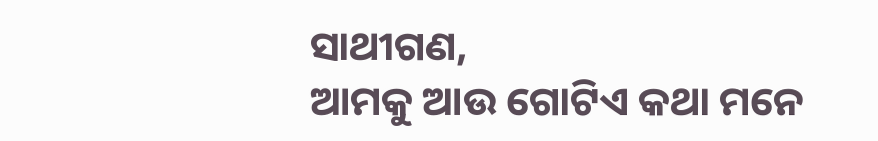ସାଥୀଗଣ,
ଆମକୁ ଆଉ ଗୋଟିଏ କଥା ମନେ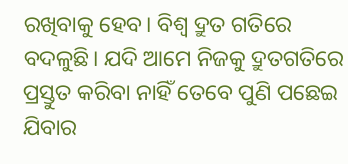ରଖିବାକୁ ହେବ। ବିଶ୍ୱ ଦ୍ରୁତ ଗତିରେ ବଦଳୁଛି। ଯଦି ଆମେ ନିଜକୁ ଦ୍ରୁତଗତିରେ ପ୍ରସ୍ତୁତ କରିବା ନାହିଁ ତେବେ ପୁଣି ପଛେଇ ଯିବାର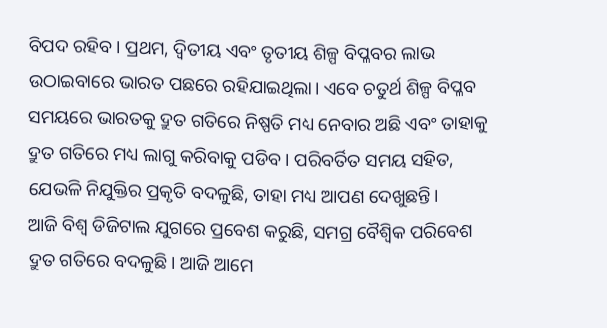ବିପଦ ରହିବ। ପ୍ରଥମ, ଦ୍ୱିତୀୟ ଏବଂ ତୃତୀୟ ଶିଳ୍ପ ବିପ୍ଳବର ଲାଭ ଉଠାଇବାରେ ଭାରତ ପଛରେ ରହିଯାଇଥିଲା। ଏବେ ଚତୁର୍ଥ ଶିଳ୍ପ ବିପ୍ଳବ ସମୟରେ ଭାରତକୁ ଦ୍ରୁତ ଗତିରେ ନିଷ୍ପତି ମଧ୍ୟ ନେବାର ଅଛି ଏବଂ ତାହାକୁ ଦ୍ରୁତ ଗତିରେ ମଧ୍ୟ ଲାଗୁ କରିବାକୁ ପଡିବ। ପରିବର୍ତିତ ସମୟ ସହିତ, ଯେଭଳି ନିଯୁକ୍ତିର ପ୍ରକୃତି ବଦଳୁଛି, ତାହା ମଧ୍ୟ ଆପଣ ଦେଖୁଛନ୍ତି।
ଆଜି ବିଶ୍ୱ ଡିଜିଟାଲ ଯୁଗରେ ପ୍ରବେଶ କରୁଛି, ସମଗ୍ର ବୈଶ୍ୱିକ ପରିବେଶ ଦ୍ରୁତ ଗତିରେ ବଦଳୁଛି। ଆଜି ଆମେ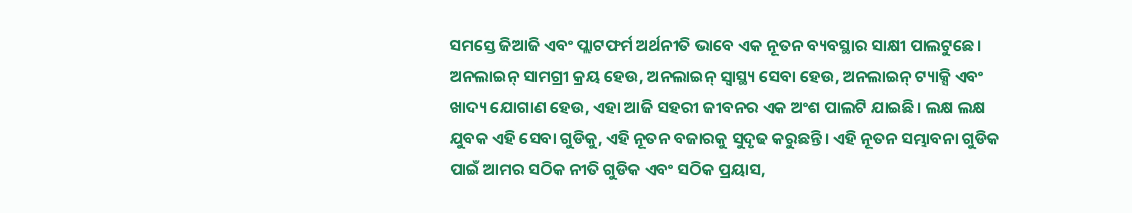ସମସ୍ତେ ଜିଆଜି ଏବଂ ପ୍ଲାଟଫର୍ମ ଅର୍ଥନୀତି ଭାବେ ଏକ ନୂତନ ବ୍ୟବସ୍ଥାର ସାକ୍ଷୀ ପାଲଟୁଛେ। ଅନଲାଇନ୍ ସାମଗ୍ରୀ କ୍ରୟ ହେଉ, ଅନଲାଇନ୍ ସ୍ୱାସ୍ଥ୍ୟ ସେବା ହେଉ, ଅନଲାଇନ୍ ଟ୍ୟାକ୍ସି ଏବଂ ଖାଦ୍ୟ ଯୋଗାଣ ହେଉ, ଏହା ଆଜି ସହରୀ ଜୀବନର ଏକ ଅଂଶ ପାଲଟି ଯାଇଛି। ଲକ୍ଷ ଲକ୍ଷ ଯୁବକ ଏହି ସେବା ଗୁଡିକୁ, ଏହି ନୂତନ ବଜାରକୁ ସୁଦୃଢ କରୁଛନ୍ତି। ଏହି ନୂତନ ସମ୍ଭାବନା ଗୁଡିକ ପାଇଁ ଆମର ସଠିକ ନୀତି ଗୁଡିକ ଏବଂ ସଠିକ ପ୍ରୟାସ,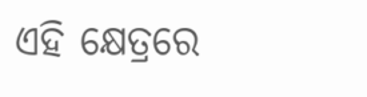ଏହି କ୍ଷେତ୍ରରେ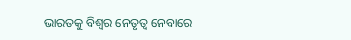ଭାରତକୁ ବିଶ୍ୱର ନେତୃତ୍ୱ ନେବାରେ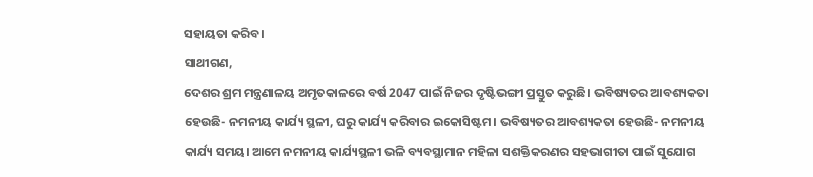ସହାୟତା କରିବ।
ସାଥୀଗଣ,
ଦେଶର ଶ୍ରମ ମନ୍ତ୍ରଣାଳୟ ଅମୃତକାଳରେ ବର୍ଷ 2047 ପାଇଁ ନିଜର ଦୃଷ୍ଟିଭଙ୍ଗୀ ପ୍ରସ୍ତୁତ କରୁଛି। ଭବିଷ୍ୟତର ଆବଶ୍ୟକତା ହେଉଛି- ନମନୀୟ କାର୍ଯ୍ୟ ସ୍ଥଳୀ, ଘରୁ କାର୍ଯ୍ୟ କରିବାର ଇକୋସିଷ୍ଟମ। ଭବିଷ୍ୟତର ଆବଶ୍ୟକତା ହେଉଛି- ନମନୀୟ କାର୍ଯ୍ୟ ସମୟ। ଆମେ ନମନୀୟ କାର୍ଯ୍ୟସ୍ଥଳୀ ଭଳି ବ୍ୟବସ୍ଥାମାନ ମହିଳା ସଶକ୍ତିକରଣର ସହଭାଗୀତା ପାଇଁ ସୁଯୋଗ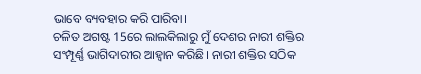ଭାବେ ବ୍ୟବହାର କରି ପାରିବା।
ଚଳିତ ଅଗଷ୍ଟ 15ରେ ଲାଲକିଲାରୁ ମୁଁ ଦେଶର ନାରୀ ଶକ୍ତିର ସଂମ୍ପୂର୍ଣ୍ଣ ଭାଗିଦାରୀର ଆହ୍ୱାନ କରିଛି। ନାରୀ ଶକ୍ତିର ସଠିକ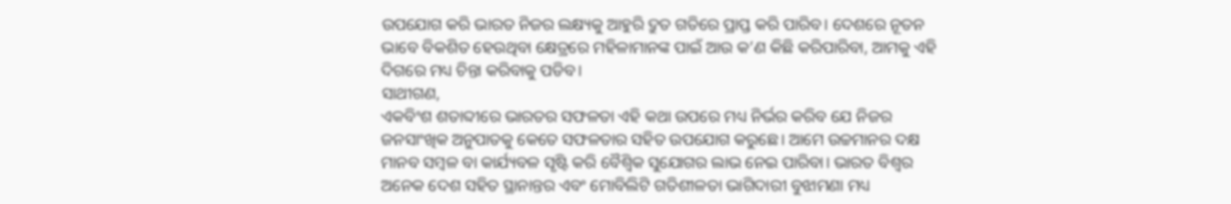ଉପଯୋଗ କରି ଭାରତ ନିଜର ଲକ୍ଷ୍ୟକୁ ଆହୁରି ଦ୍ରୁତ ଗତିରେ ପ୍ରାପ୍ତ କରି ପାରିବ। ଦେଶରେ ନୂତନ ଭାବେ ବିକଶିତ ହେଉଥିବା କ୍ଷେତ୍ରରେ ମହିଳାମାନଙ୍କ ପାଇଁ ଆଉ କ’ଣ କିଛି କରିପାରିବା, ଆମକୁ ଏହି ଦିଗରେ ମଧ୍ୟ ଚିନ୍ତା କରିବାକୁ ପଡିବ।
ସାଥୀଗଣ,
ଏକବିଂଶ ଶତାବ୍ଦୀରେ ଭାରତର ସଫଳତା ଏହି କଥା ଉପରେ ମଧ୍ୟ ନିର୍ଭର କରିବ ଯେ ନିଜର ଜନସାଂଖିକ ଅନୁପାତକୁ କେତେ ସଫଳତାର ସହିତ ଉପଯୋଗ କରୁଛେ। ଆମେ ଉଚ୍ଚମାନର ଦକ୍ଷ ମାନବ ସମ୍ବଳ ବା କାର୍ଯ୍ୟବଳ ସୃଷ୍ଟି କରି ବୈଶ୍ୱିକ ସୁଯୋଗର ଲାଭ ନେଇ ପାରିବା। ଭାରତ ବିଶ୍ୱର ଅନେକ ଦେଶ ସହିତ ସ୍ଥାନାନ୍ତର ଏବଂ ମୋବିଲିଟି ଗତିଶୀଳତା ଭାଗିଦାରୀ ବୁଝାମଣା ମଧ୍ୟ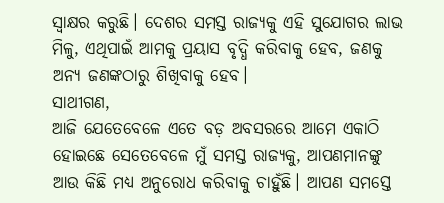ସ୍ୱାକ୍ଷର କରୁଛି। ଦେଶର ସମସ୍ତ ରାଜ୍ୟକୁ ଏହି ସୁଯୋଗର ଲାଭ ମିଳୁ, ଏଥିପାଇଁ ଆମକୁ ପ୍ରୟାସ ବୃଦ୍ଧି କରିବାକୁ ହେବ, ଜଣକୁ ଅନ୍ୟ ଜଣଙ୍କଠାରୁ ଶିଖିବାକୁ ହେବ।
ସାଥୀଗଣ,
ଆଜି ଯେତେବେଳେ ଏତେ ବଡ଼ ଅବସରରେ ଆମେ ଏକାଠି ହୋଇଛେ ସେତେବେଳେ ମୁଁ ସମସ୍ତ ରାଜ୍ୟକୁ, ଆପଣମାନଙ୍କୁ ଆଉ କିଛି ମଧ୍ୟ ଅନୁରୋଧ କରିବାକୁ ଚାହୁଁଛି। ଆପଣ ସମସ୍ତେ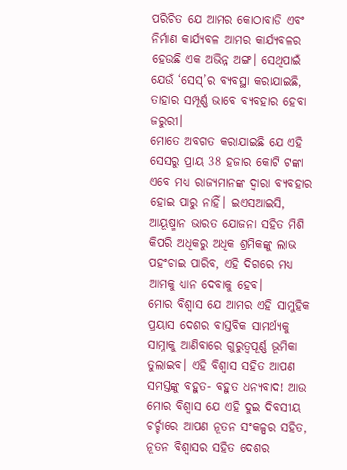ପରିଚିତ ଯେ ଆମର କୋଠାବାଡି ଏବଂ ନିର୍ମାଣ କାର୍ଯ୍ୟବଳ ଆମର କାର୍ଯ୍ୟବଳର ହେଉଛି ଏକ ଅଭିନ୍ନ ଅଙ୍ଗ। ସେଥିପାଇଁ ଯେଉଁ ‘ସେସ୍’ର ବ୍ୟବସ୍ଥା କରାଯାଇଛି, ତାହାର ସମ୍ପୂର୍ଣ୍ଣ ଭାବେ ବ୍ୟବହାର ହେବା ଜରୁରୀ।
ମୋତେ ଅବଗତ କରାଯାଇଛି ଯେ ଏହି ସେସରୁ ପ୍ରାୟ 38 ହଜାର କୋଟି ଟଙ୍କା ଏବେ ମଧ୍ୟ ରାଜ୍ୟମାନଙ୍କ ଦ୍ୱାରା ବ୍ୟବହାର ହୋଇ ପାରୁ ନାହିଁ। ଇଏସଆଇସି, ଆୟୂଷ୍ମାନ ଭାରତ ଯୋଜନା ସହିତ ମିଶି କିପରି ଅଧିକରୁ ଅଧିକ ଶ୍ରମିକଙ୍କୁ ଲାଭ ପହଂଚାଇ ପାରିବ, ଏହି ଦିଗରେ ମଧ୍ୟ ଆମକୁ ଧ୍ୟାନ ଦେବାକୁ ହେବ।
ମୋର ବିଶ୍ୱାସ ଯେ ଆମର ଏହି ସାମୁହିକ ପ୍ରୟାସ ଦେଶର ବାସ୍ତବିକ ସାମର୍ଥ୍ୟକୁ ସାମ୍ନାକୁ ଆଣିବାରେ ଗୁରୁତ୍ୱପୂର୍ଣ୍ଣ ଭୂମିକା ତୁଲାଇବ। ଏହି ବିଶ୍ୱାସ ସହିତ ଆପଣ ସମସ୍ତଙ୍କୁ ବହୁତ- ବହୁତ ଧନ୍ୟବାଦ! ଆଉ ମୋର ବିଶ୍ୱାସ ଯେ ଏହି ଦୁଇ ଦିବସୀୟ ଚର୍ଚ୍ଚାରେ ଆପଣ ନୂତନ ସଂକଳ୍ପର ସହିତ, ନୂତନ ବିଶ୍ୱାସର ସହିତ ଦେଶର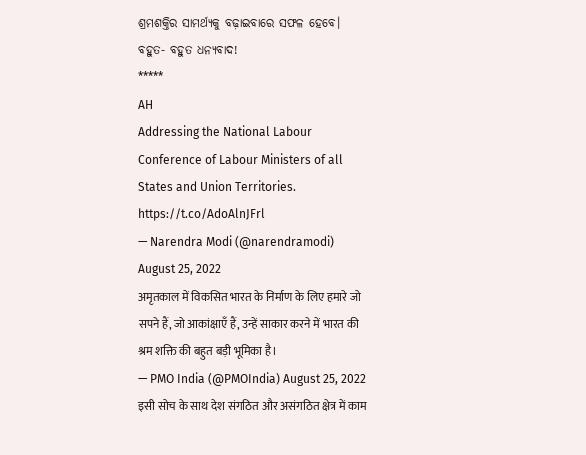ଶ୍ରମଶକ୍ତିର ସାମର୍ଥ୍ୟକୁ ବଢ଼ାଇବାରେ ସଫଳ ହେବେ।
ବହୁତ- ବହୁତ ଧନ୍ୟବାଦ!
*****
AH
Addressing the National Labour Conference of Labour Ministers of all States and Union Territories. https://t.co/AdoAlnJFrl
— Narendra Modi (@narendramodi) August 25, 2022
अमृतकाल में विकसित भारत के निर्माण के लिए हमारे जो सपने हैं, जो आकांक्षाएँ हैं, उन्हें साकार करने में भारत की श्रम शक्ति की बहुत बड़ी भूमिका है।
— PMO India (@PMOIndia) August 25, 2022
इसी सोच के साथ देश संगठित और असंगठित क्षेत्र में काम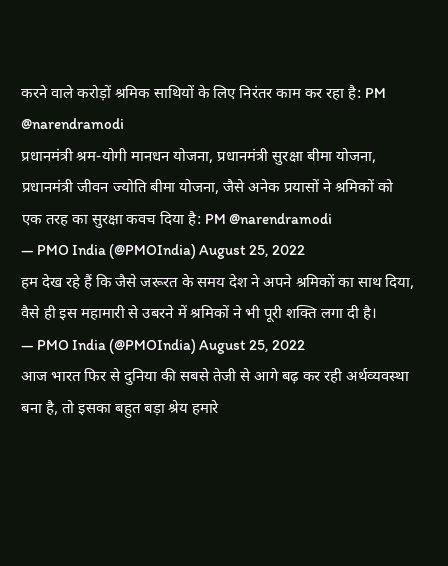करने वाले करोड़ों श्रमिक साथियों के लिए निरंतर काम कर रहा है: PM @narendramodi
प्रधानमंत्री श्रम-योगी मानधन योजना, प्रधानमंत्री सुरक्षा बीमा योजना, प्रधानमंत्री जीवन ज्योति बीमा योजना, जैसे अनेक प्रयासों ने श्रमिकों को एक तरह का सुरक्षा कवच दिया है: PM @narendramodi
— PMO India (@PMOIndia) August 25, 2022
हम देख रहे हैं कि जैसे जरूरत के समय देश ने अपने श्रमिकों का साथ दिया, वैसे ही इस महामारी से उबरने में श्रमिकों ने भी पूरी शक्ति लगा दी है।
— PMO India (@PMOIndia) August 25, 2022
आज भारत फिर से दुनिया की सबसे तेजी से आगे बढ़ कर रही अर्थव्यवस्था बना है, तो इसका बहुत बड़ा श्रेय हमारे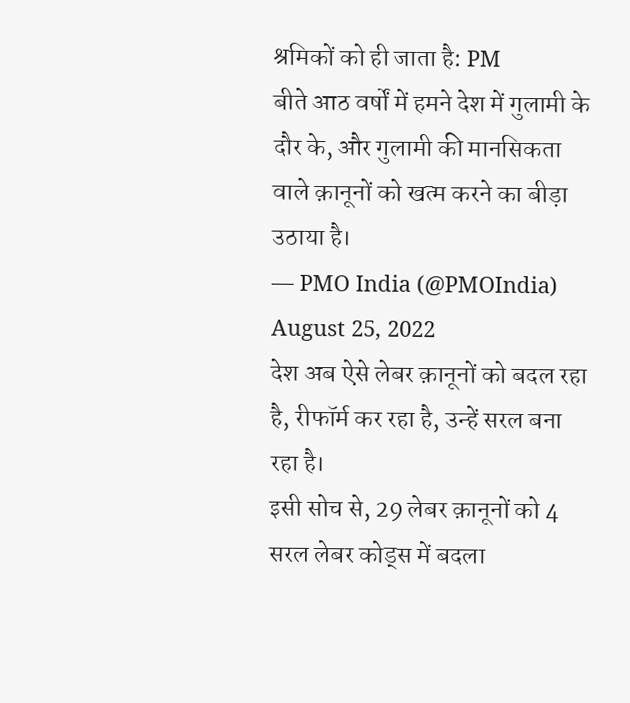श्रमिकों को ही जाता है: PM
बीते आठ वर्षों में हमने देश में गुलामी के दौर के, और गुलामी की मानसिकता वाले क़ानूनों को खत्म करने का बीड़ा उठाया है।
— PMO India (@PMOIndia) August 25, 2022
देश अब ऐसे लेबर क़ानूनों को बदल रहा है, रीफॉर्म कर रहा है, उन्हें सरल बना रहा है।
इसी सोच से, 29 लेबर क़ानूनों को 4 सरल लेबर कोड्स में बदला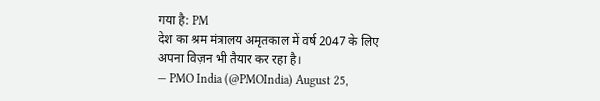गया है: PM
देश का श्रम मंत्रालय अमृतकाल में वर्ष 2047 के लिए अपना विज़न भी तैयार कर रहा है।
— PMO India (@PMOIndia) August 25,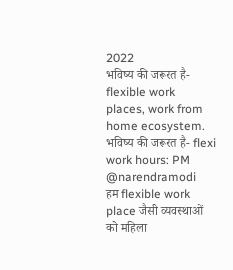2022
भविष्य की जरूरत है- flexible work places, work from home ecosystem.
भविष्य की जरूरत है- flexi work hours: PM @narendramodi
हम flexible work place जैसी व्यवस्थाओं को महिला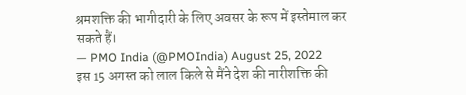श्रमशक्ति की भागीदारी के लिए अवसर के रूप में इस्तेमाल कर सकते हैं।
— PMO India (@PMOIndia) August 25, 2022
इस 15 अगस्त को लाल किले से मैंने देश की नारीशक्ति की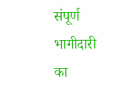संपूर्ण भागीदारी का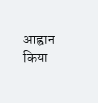आह्वान किया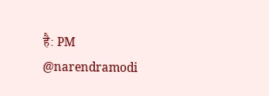है: PM @narendramodi